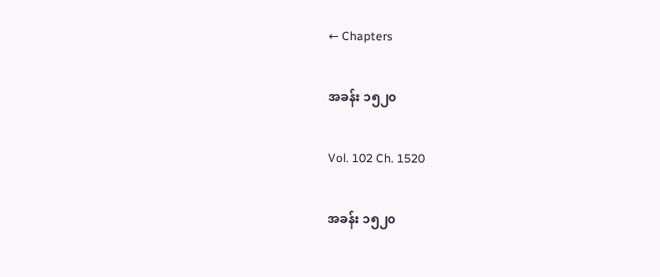← Chapters

အခန်း ၁၅၂၀

Vol. 102 Ch. 1520

အခန်း ၁၅၂၀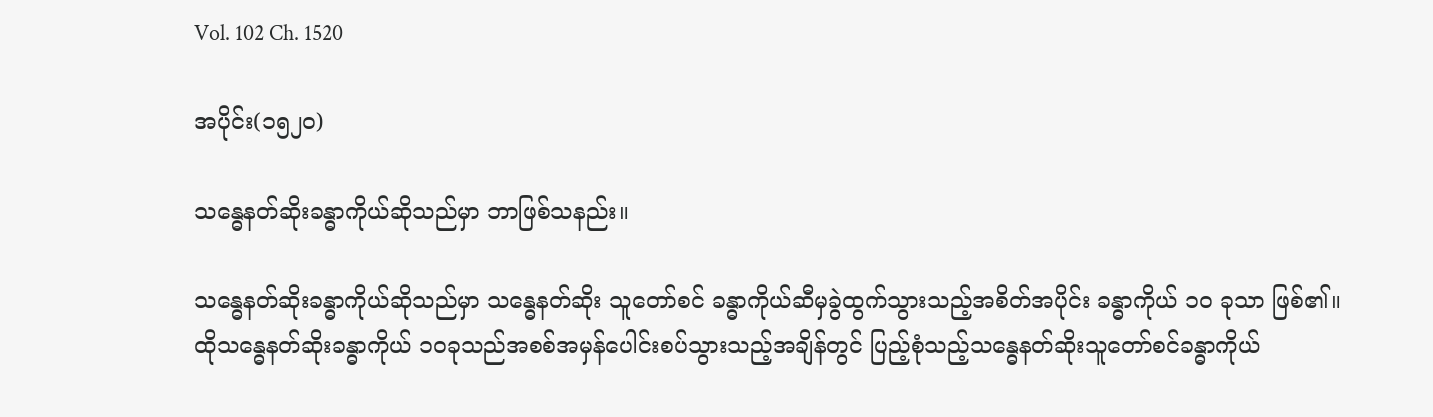Vol. 102 Ch. 1520

အပိုင်း(၁၅၂၀)

သန္ဓေနတ်ဆိုးခန္ဓာကိုယ်ဆိုသည်မှာ ဘာဖြစ်သနည်း။

သန္ဓေနတ်ဆိုးခန္ဓာကိုယ်ဆိုသည်မှာ သန္ဓေနတ်ဆိုး သူတော်စင် ခန္ဓာကိုယ်ဆီမှခွဲထွက်သွားသည့်အစိတ်အပိုင်း ခန္ဓာကိုယ် ၁၀ ခုသာ ဖြစ်၏။ ထိုသန္ဓေနတ်ဆိုးခန္ဓာကိုယ် ၁၀ခုသည်အစစ်အမှန်ပေါင်းစပ်သွားသည့်အချိန်တွင် ပြည့်စုံသည့်သန္ဓေနတ်ဆိုးသူတော်စင်ခန္ဓာကိုယ်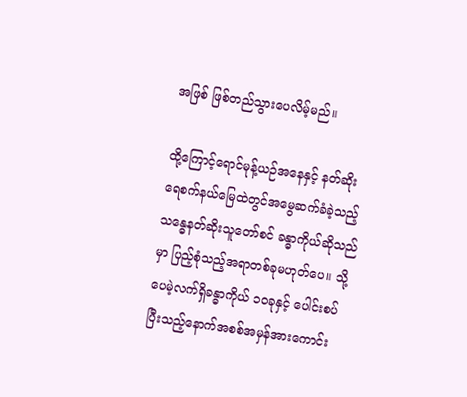အဖြစ် ဖြစ်တည်သွားပေလိမ့်မည်။

ထို့ကြောင့်ရောင်မုန့်ယဉ်အနေနှင့် နတ်ဆိုးရေစက်နယ်မြေထဲတွင်အမွေဆက်ခံခဲ့သည့်သန္ဓေနတ်ဆိုးသူတော်စင် ခန္ဓာကိုယ်ဆိုသည်မှာ ပြည့်စုံသည့်အရာတစ်ခုမဟုတ်ပေ။ သို့ပေမဲ့လက်ရှိခန္ဓာကိုယ် ၁၀ခုနှင့် ပေါင်းစပ်ပြီးသည့်နောက်အစစ်အမှန်အားကောင်း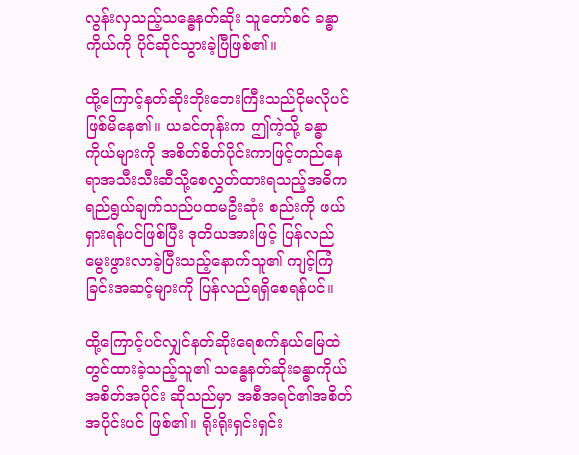လွန်းလှသည့်သန္ဓေနတ်ဆိုး သူတော်စင် ခန္ဓာကိုယ်ကို ပိုင်ဆိုင်သွားခဲ့ပြီဖြစ်၏။

ထို့ကြောင့်နတ်ဆိုးဘိုးဘေးကြီးသည်ငိုမလိုပင် ဖြစ်မိနေ၏။ ယခင်တုန်းက ဤကဲ့သို့ ခန္ဓာကိုယ်များကို အစိတ်စိတ်ပိုင်းကာဖြင့်တည်နေရာအသီးသီးဆီသို့စေလွှတ်ထားရသည့်အဓိက ရည်ရွယ်ချက်သည်ပထမဦးဆုံး စည်းကို ဖယ်ရှားရန်ပင်ဖြစ်ပြီး ဒုတိယအားဖြင့် ပြန်လည်မွေးဖွားလာခဲ့ပြီးသည့်နောက်သူ၏ ကျင့်ကြံခြင်းအဆင့်များကို ပြန်လည်ရရှိစေရန်ပင်။

ထို့ကြောင့်ပင်လျှင်နတ်ဆိုးရေစက်နယ်မြေထဲတွင်ထားခဲ့သည့်သူ၏ သန္ဓေနတ်ဆိုးခန္ဓာကိုယ်အစိတ်အပိုင်း ဆိုသည်မှာ အစီအရင်၏အစိတ်အပိုင်းပင် ဖြစ်၏။ ရိုးရိုးရှင်းရှင်း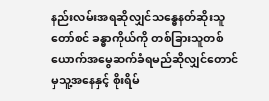နည်းလမ်းအရဆိုလျှင်သန္ဓေနတ်ဆိုးသူတော်စင် ခန္ဓာကိုယ်ကို တစ်ခြားသူတစ်ယောက်အမွေဆက်ခံရမည်ဆိုလျှင်တောင်မှသူ့အနေနှင့် စိုးရိမ်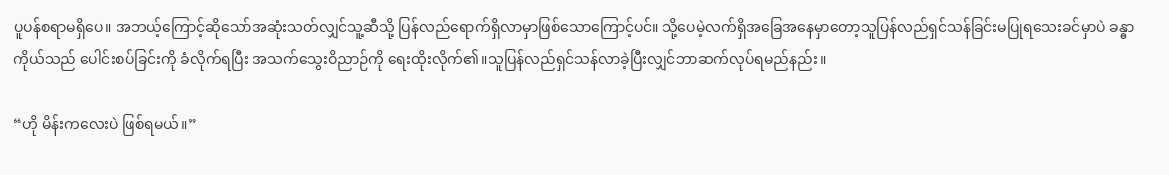ပူပန်စရာမရှိပေ။ အဘယ့်ကြောင့်ဆိုသော်အဆုံးသတ်လျှင်သူ့ဆီသို့ ပြန်လည်ရောက်ရှိလာမှာဖြစ်သောကြောင့်ပင်။ သို့ပေမဲ့လက်ရှိအခြေအနေမှာတော့သူပြန်လည်ရှင်သန်ခြင်းမပြုရသေးခင်မှာပဲ ခန္ဓာကိုယ်သည် ပေါင်းစပ်ခြင်းကို ခံလိုက်ရပြီး အသက်သွေးဝိညာဉ်ကို ရေးထိုးလိုက်၏။သူပြန်လည်ရှင်သန်လာခဲ့ပြီးလျှင်ဘာဆက်လုပ်ရမည်နည်း။

“ဟို မိန်းကလေးပဲ ဖြစ်ရမယ်။”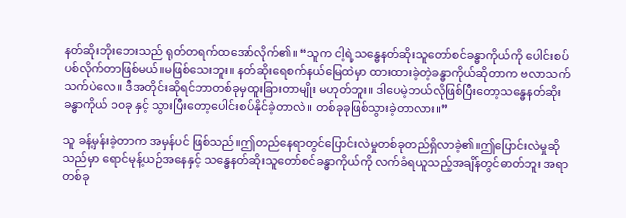နတ်ဆိုးဘိုးဘေးသည် ရုတ်တရက်ထအော်လိုက်၏။ “သူက ငါ့ရဲ့သန္ဓေနတ်ဆိုးသူတော်စင်ခန္ဓာကိုယ်ကို ပေါင်းစပ်ပစ်လိုက်တာဖြစ်မယ်။မဖြစ်သေးဘူး။ နတ်ဆိုးရေစက်နယ်မြေထဲမှာ ထားထားခဲ့တဲ့ခန္ဓာကိုယ်ဆိုတာက ဗလာသက်သက်ပဲလေ။ ဒီအတိုင်းဆိုရင်ဘာတစ်ခုမှထူးခြားတာမျိုး မဟုတ်ဘူး။ ဒါပေမဲ့ဘယ်လိုဖြစ်ပြီးတော့သန္ဓေနတ်ဆိုးခန္ဓာကိုယ် ၁၀ခု နှင့် သွားပြီးတော့ပေါင်းစပ်နိုင်ခဲ့တာလဲ။ တစ်ခုခုဖြစ်သွားခဲ့တာလား။”

သူ ခန့်မှန်းခဲ့တာက အမှန်ပင် ဖြစ်သည်။ဤတည်နေရာတွင်ပြောင်းလဲမှုတစ်ခုတည်ရှိလာခဲ့၏။ဤပြောင်းလဲမှုဆိုသည်မှာ ရောင်မုန့်ယဉ်အနေနှင့် သန္ဓေနတ်ဆိုးသူတော်စင်ခန္ဓာကိုယ်ကို လက်ခံရယူသည့်အချိန်တွင်ဓာတ်ဘူး အရာတစ်ခု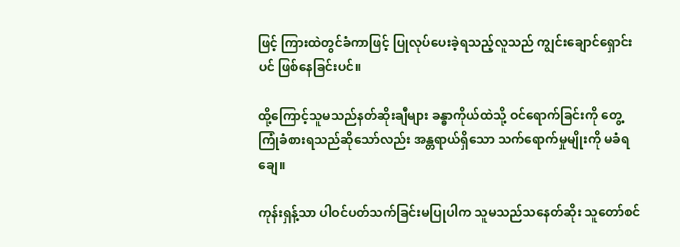ဖြင့် ကြားထဲတွင်ခံကာဖြင့် ပြုလုပ်ပေးခဲ့ရသည့်လူသည် ကျွင်းချောင်ရှောင်းပင် ဖြစ်နေခြင်းပင်။

ထို့ကြောင့်သူမသည်နတ်ဆိုးချီများ ခန္ဓာကိုယ်ထဲသို့ ဝင်ရောက်ခြင်းကို တွေ့ကြုံခံစားရသည်ဆိုသော်လည်း အန္တရာယ်ရှိသော သက်ရောက်မှုမျိုးကို မခံရချေ။

ကုန်းရှန့်သာ ပါဝင်ပတ်သက်ခြင်းမပြုပါက သူမသည်သနေတ်ဆိုး သူတော်စင်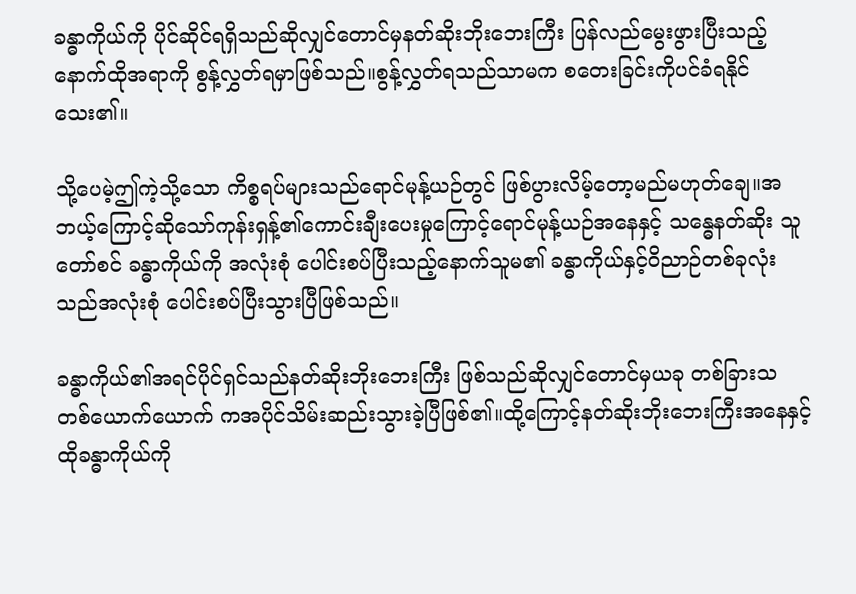ခန္ဓာကိုယ်ကို ပိုင်ဆိုင်ရရှိသည်ဆိုလျှင်တောင်မှနတ်ဆိုးဘိုးဘေးကြီး ပြန်လည်မွေးဖွားပြီးသည့် နောက်ထိုအရာကို စွန့်လွှတ်ရမှာဖြစ်သည်။စွန့်လွှတ်ရသည်သာမက စတေးခြင်းကိုပင်ခံရနိုင်သေး၏။

သို့ပေမဲ့ဤကဲ့သို့သော ကိစ္စရပ်များသည်ရောင်မုန့်ယဉ်တွင် ဖြစ်ပွားလိမ့်တော့မည်မဟုတ်ချေ။အဘယ့်ကြောင့်ဆိုသော်ကုန်းရှန့်၏ကောင်းချီးပေးမှုကြောင့်ရောင်မုန့်ယဉ်အနေနှင့် သန္ဓေနတ်ဆိုး သူတော်စင် ခန္ဓာကိုယ်ကို အလုံးစုံ ပေါင်းစပ်ပြီးသည့်နောက်သူမ၏ ခန္ဓာကိုယ်နှင့်ဝိညာဉ်တစ်ခုလုံးသည်အလုံးစုံ ပေါင်းစပ်ပြီးသွားပြီဖြစ်သည်။

ခန္ဓာကိုယ်၏အရင်ပိုင်ရှင်သည်နတ်ဆိုးဘိုးဘေးကြီး ဖြစ်သည်ဆိုလျှင်တောင်မှယခု တစ်ခြားသ တစ်ယောက်ယောက် ကအပိုင်သိမ်းဆည်းသွားခဲ့ပြီဖြစ်၏။ထို့ကြောင့်နတ်ဆိုးဘိုးဘေးကြီးအနေနှင့် ထိုခန္ဓာကိုယ်ကို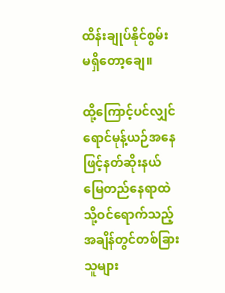ထိန်းချုပ်နိုင်စွမ်း မရှိတော့ချေ။

ထို့ကြောင့်ပင်လျှင်ရောင်မုန့်ယဉ်အနေဖြင့်နတ်ဆိုးနယ်မြေတည်နေရာထဲသို့ဝင်ရောက်သည့်အချိန်တွင်တစ်ခြားသူများ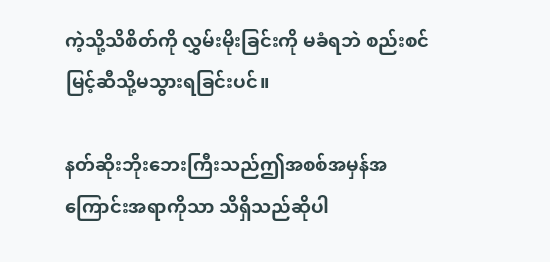ကဲ့သို့သိစိတ်ကို လွှမ်းမိုးခြင်းကို မခံရဘဲ စည်းစင်မြင့်ဆီသို့မသွားရခြင်းပင်။

နတ်ဆိုးဘိုးဘေးကြီးသည်ဤအစစ်အမှန်အကြောင်းအရာကိုသာ သိရှိသည်ဆိုပါ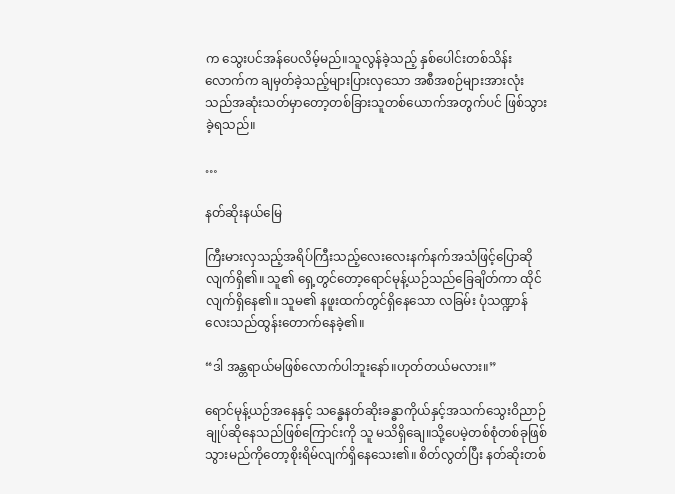က သွေးပင်အန်ပေလိမ့်မည်။သူလွန်ခဲ့သည့် နှစ်ပေါင်းတစ်သိန်းလောက်က ချမှတ်ခဲ့သည့်များပြားလှသော အစီအစဉ်များအားလုံးသည်အဆုံးသတ်မှာတော့တစ်ခြားသူတစ်ယောက်အတွက်ပင် ဖြစ်သွားခဲ့ရသည်။

…

နတ်ဆိုးနယ်မြေ

ကြီးမားလှသည့်အရိပ်ကြီးသည့်လေးလေးနက်နက်အသံဖြင့်ပြောဆိုလျက်ရှိ၏။ သူ၏ ရှေ့တွင်တော့ရောင်မုန့်ယဉ်သည်ခြေချိတ်ကာ ထိုင်လျက်ရှိနေ၏။ သူမ၏ နဖူးထက်တွင်ရှိနေသော လခြမ်း ပုံသဏ္ဍာန်လေးသည်ထွန်းတောက်နေခဲ့၏။

“ဒါ အန္တရာယ်မဖြစ်လောက်ပါဘူးနော်။ဟုတ်တယ်မလား။”

ရောင်မုန့်ယဉ်အနေနှင့် သန္ဓေနတ်ဆိုးခန္ဓာကိုယ်နှင့်အသက်သွေးဝိညာဉ်ချုပ်ဆိုနေသည်ဖြစ်ကြောင်းကို သူ မသိရှိချေ။သို့ပေမဲ့တစ်စုံတစ်ခုဖြစ်သွားမည်ကိုတော့စိုးရိမ်လျက်ရှိနေသေး၏။ စိတ်လွတ်ပြီး နတ်ဆိုးတစ်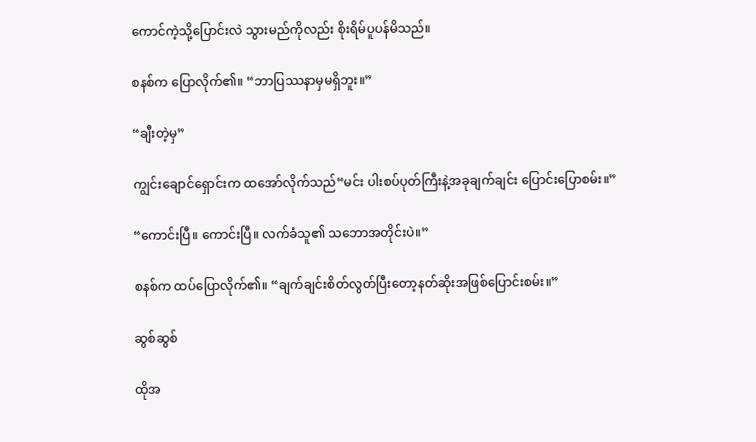ကောင်ကဲ့သို့ပြောင်းလဲ သွားမည်ကိုလည်း စိုးရိမ်ပူပန်မိသည်။

စနစ်က ပြောလိုက်၏။ “ဘာပြဿနာမှမရှိဘူး။”

“ချီးတဲ့မှ”

ကျွင်းချောင်ရှောင်းက ထအော်လိုက်သည်“မင်း ပါးစပ်ပုတ်ကြီးနဲ့အခုချက်ချင်း ပြောင်းပြောစမ်း။”

“ကောင်းပြီ။ ကောင်းပြီ။ လက်ခံသူ၏ သဘောအတိုင်းပဲ။”

စနစ်က ထပ်ပြောလိုက်၏။ “ချက်ချင်းစိတ်လွတ်ပြီးတော့နတ်ဆိုးအဖြစ်ပြောင်းစမ်း။”

ဆွစ်ဆွစ်

ထိုအ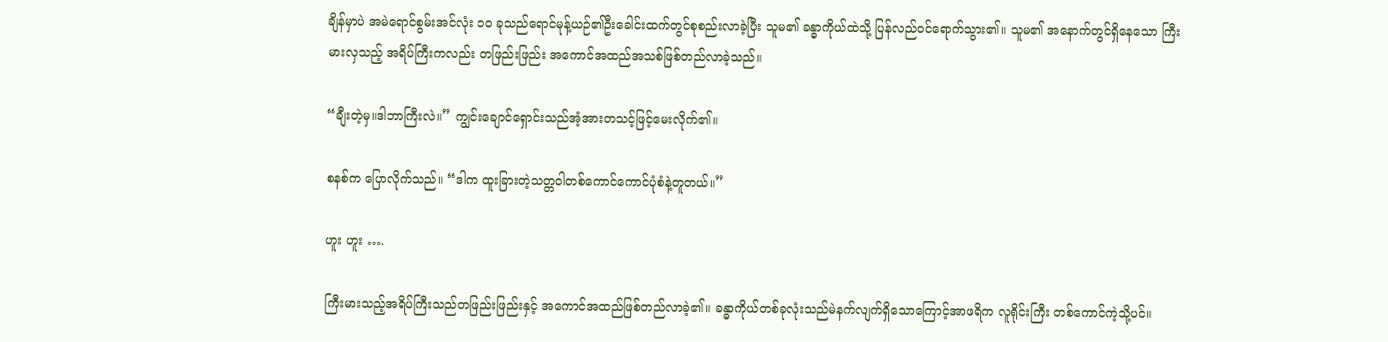ချိန်မှာပဲ အမဲရောင်စွမ်းအင်လုံး ၁၀ ခုသည်ရောင်မုန့်ယဉ်၏ဦးခေါင်းထက်တွင်စုစည်းလာခဲ့ပြီး သူမ၏ ခန္ဓာကိုယ်ထဲသို့ ပြန်လည်ဝင်ရောက်သွား၏။ သူမ၏ အနောက်တွင်ရှိနေသော ကြီးမားလှသည့် အရိပ်ကြီးကလည်း တဖြည်းဖြည်း အကောင်အထည်အသစ်ဖြစ်တည်လာခဲ့သည်။

“ချီးတဲ့မှ။ဒါဘာကြီးလဲ။” ကျွင်းချောင်ရှောင်းသည်အံ့အားတသင့်ဖြင့်မေးလိုက်၏။

စနစ်က ပြောလိုက်သည်။ “ဒါက ထူးခြားတဲ့သတ္တဝါတစ်ကောင်ကောင်ပုံစံနဲ့တူတယ်။”

ဟူး ဟူး ….

ကြီးမားသည့်အရိပ်ကြီးသည်တဖြည်းဖြည်းနှင့် အကောင်အထည်ဖြစ်တည်လာခဲ့၏။ ခန္ဓာကိုယ်တစ်ခုလုံးသည်မဲနက်လျက်ရှိသောကြောင့်အာဖရိက လူရိုင်းကြီး တစ်ကောင်ကဲ့သို့ပင်။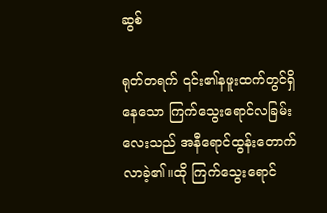ဆွစ်

ရုတ်တရက် ၎င်း၏နဖူးထက်တွင်ရှိနေသော ကြက်သွေးရောင်လခြမ်းလေးသည် အနီရောင်ထွန်းတောက်လာခဲ့၏။ထို ကြက်သွေးရောင်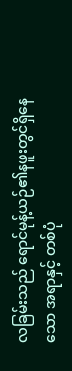လခြမ်းသည် ရောင်မုန့်ယဉ်၏နဖူးတွင်ရှိနေသော အရာနှင့် တစ်ပုံ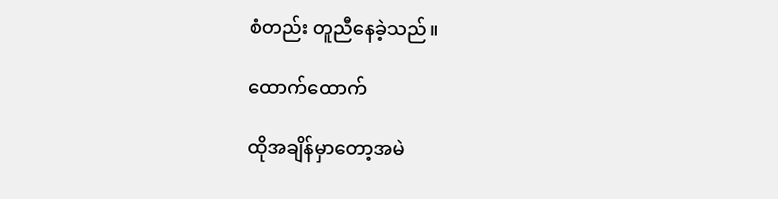စံတည်း တူညီနေခဲ့သည်။

ထောက်ထောက်

ထိုအချိန်မှာတော့အမဲ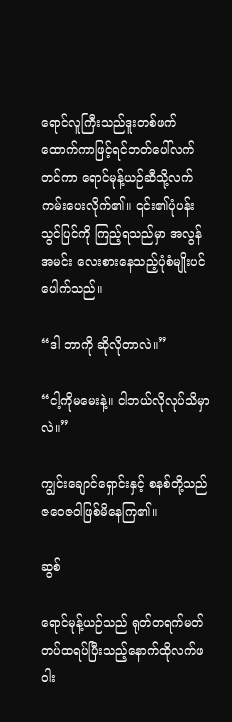ရောင်လူကြီးသည်ဒူးတစ်ဖက်ထောက်ကာဖြင့်ရင်ဘတ်ပေါ်လက်တင်ကာ ရောင်မုန့်ယဉ်ဆီသို့လက်ကမ်းပေးလိုက်၏။ ၎င်း၏ပုံပန်းသွင်ပြင်ကို ကြည့်ရသည်မှာ အလွန်အမင်း လေးစားနေသည့်ပုံစံမျိုးပင်ပေါက်သည်။

“ဒါ ဘာကို ဆိုလိုတာလဲ။”

“ငါ့ကိုမမေးနဲ့။ ငါဘယ်လိုလုပ်သိမှာလဲ။”

ကျွင်းချောင်ရှောင်းနှင့် စနစ်တို့သည်ဇဝေဇဝါဖြစ်မိနေကြ၏။

ဆွစ်

ရောင်မုန့်ယဉ်သည် ရုတ်တရက်မတ်တပ်ထရပ်ပြီးသည့်နောက်ထိုလက်ဖဝါး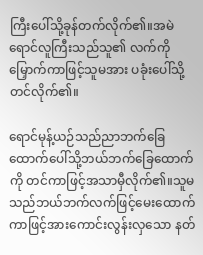ကြီးပေါ်သို့ခုန်တက်လိုက်၏။အမဲရောင်လူကြီးသည်သူ၏ လက်ကို မြှောက်ကာဖြင့်သူမအား ပခုံးပေါ်သို့တင်လိုက်၏။

ရောင်မုန့်ယဉ်သည်ညာဘက်ခြေထောက်ပေါ်သို့ဘယ်ဘက်ခြေထောက်ကို တင်ကာဖြင့်အသာမှီလိုက်၏။သူမသည်ဘယ်ဘက်လက်ဖြင့်မေးထောက်ကာဖြင့်အားကောင်းလွန်းလှသော နတ်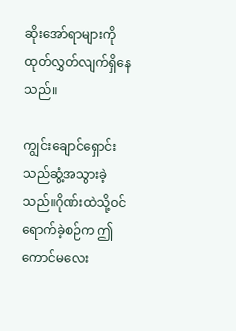ဆိုးအော်ရာများကို ထုတ်လွှတ်လျက်ရှိနေသည်။

ကျွင်းချောင်ရှောင်းသည်ဆွံ့အသွားခဲ့သည်။ဂိုဏ်းထဲသို့ဝင်ရောက်ခဲ့စဉ်က ဤကောင်မလေး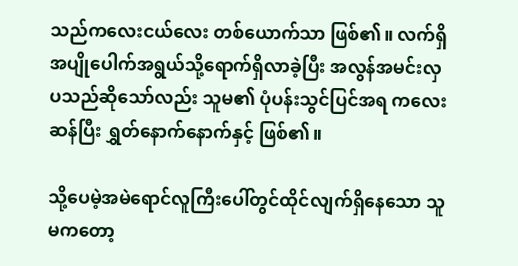သည်ကလေးငယ်လေး တစ်ယောက်သာ ဖြစ်၏။ လက်ရှိ အပျိုပေါက်အရွယ်သို့ရောက်ရှိလာခဲ့ပြီး အလွန်အမင်းလှပသည်ဆိုသော်လည်း သူမ၏ ပုံပန်းသွင်ပြင်အရ ကလေးဆန်ပြီး ရွှတ်နောက်နောက်နှင့် ဖြစ်၏။

သို့ပေမဲ့အမဲရောင်လူကြီးပေါ်တွင်ထိုင်လျက်ရှိနေသော သူမကတော့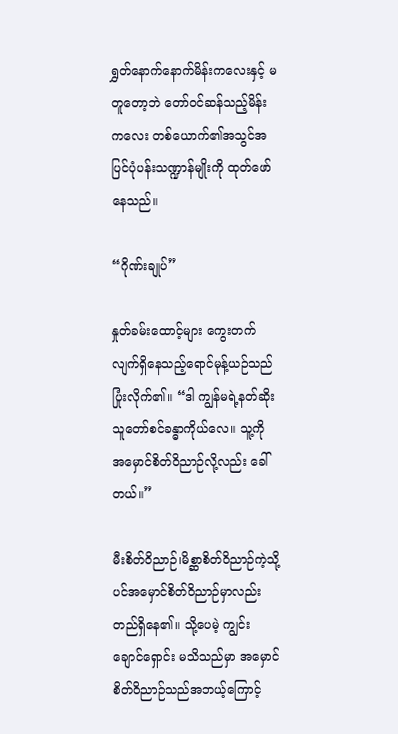ရွှတ်နောက်နောက်မိန်းကလေးနှင့် မတူတော့ဘဲ တော်ဝင်ဆန်သည့်မိန်းကလေး တစ်ယောက်၏အသွင်အပြင်ပုံပန်းသဏ္ဍာန်မျိုးကို ထုတ်ဖော်နေသည်။

“ဂိုဏ်းချုပ်”

နှုတ်ခမ်းထောင့်များ ကွေးတက်လျက်ရှိနေသည့်ရောင်မုန့်ယဉ်သည် ပြုံးလိုက်၏။ “ဒါ ကျွန်မရဲ့နတ်ဆိုးသူတော်စင်ခန္ဓာကိုယ်လေ။ သူ့ကို အမှောင်စိတ်ဝိညာဉ်လို့လည်း ခေါ်တယ်။”

မီးစိတ်ဝိညာဉ်၊မိစ္ဆာစိတ်ဝိညာဉ်ကဲ့သို့ပင်အမှောင်စိတ်ဝိညာဉ်မှာလည်း တည်ရှိနေ၏။ သို့ပေမဲ့ ကျွင်းချောင်ရှောင်း မသိသည်မှာ အမှောင်စိတ်ဝိညာဉ်သည်အဘယ့်ကြောင့်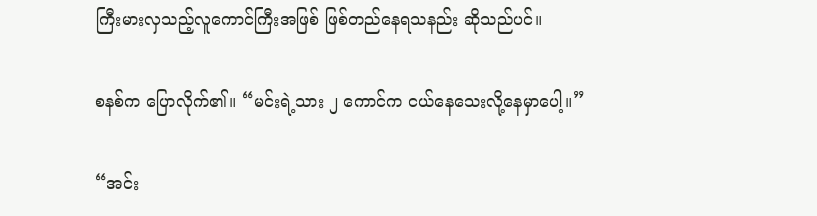ကြီးမားလှသည့်လူကောင်ကြီးအဖြစ် ဖြစ်တည်နေရသနည်း ဆိုသည်ပင်။

စနစ်က ပြောလိုက်၏။ “မင်းရဲ့သား ၂ ကောင်က ငယ်နေသေးလို့နေမှာပေါ့။”

“အင်း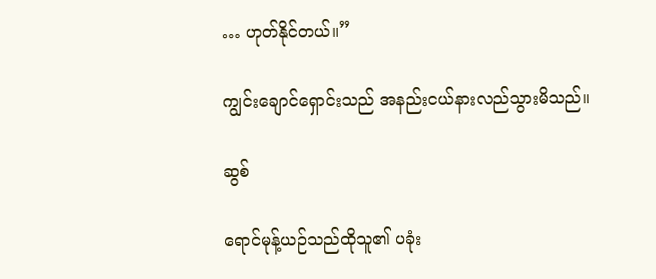… ဟုတ်နိုင်တယ်။”

ကျွင်းချောင်ရှောင်းသည် အနည်းငယ်နားလည်သွားမိသည်။

ဆွစ်

ရောင်မုန့်ယဉ်သည်ထိုသူ၏ ပခုံး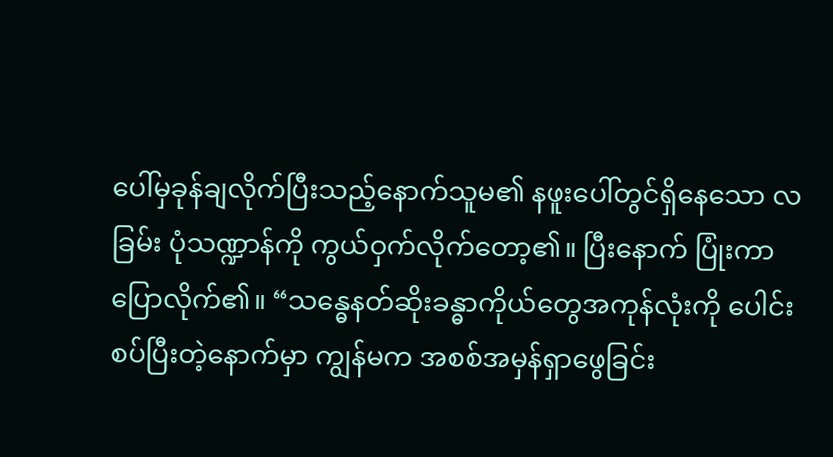ပေါ်မှခုန်ချလိုက်ပြီးသည့်နောက်သူမ၏ နဖူးပေါ်တွင်ရှိနေသော လခြမ်း ပုံသဏ္ဍာန်ကို ကွယ်ဝှက်လိုက်တော့၏။ ပြီးနောက် ပြုံးကာပြောလိုက်၏။ “သန္ဓေနတ်ဆိုးခန္ဓာကိုယ်တွေအကုန်လုံးကို ပေါင်းစပ်ပြီးတဲ့နောက်မှာ ကျွန်မက အစစ်အမှန်ရှာဖွေခြင်း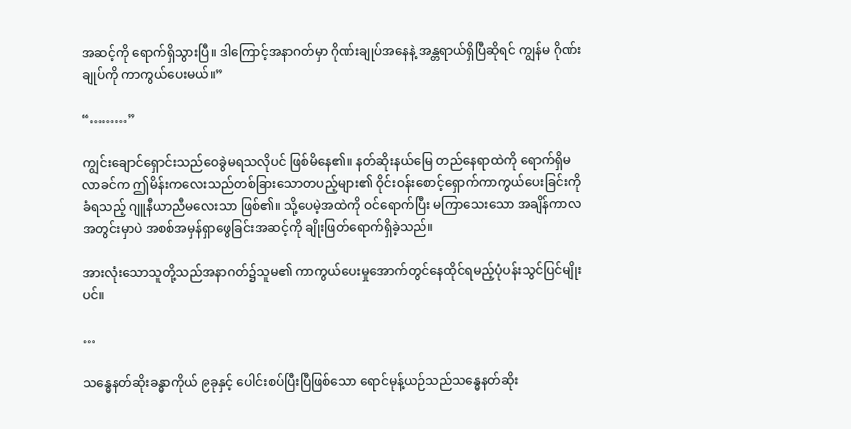အဆင့်ကို ရောက်ရှိသွားပြီ။ ဒါကြောင့်အနာဂတ်မှာ ဂိုဏ်းချုပ်အနေနဲ့ အန္တရာယ်ရှိပြီဆိုရင် ကျွန်မ ဂိုဏ်းချုပ်ကို ကာကွယ်ပေးမယ်။”

“………”

ကျွင်းချောင်ရှောင်းသည်ဝေခွဲမရသလိုပင် ဖြစ်မိနေ၏။ နတ်ဆိုးနယ်မြေ တည်နေရာထဲကို ရောက်ရှိမလာခင်က ဤမိန်းကလေးသည်တစ်ခြားသောတပည့်များ၏ ဝိုင်းဝန်းစောင့်ရှောက်ကာကွယ်ပေးခြင်းကို ခံရသည့် ဂျူနီယာညီမလေးသာ ဖြစ်၏။ သို့ပေမဲ့အထဲကို ဝင်ရောက်ပြီး မကြာသေးသော အချိန်ကာလအတွင်းမှာပဲ အစစ်အမှန်ရှာဖွေခြင်းအဆင့်ကို ချိုးဖြတ်ရောက်ရှိခဲ့သည်။

အားလုံးသောသူတို့သည်အနာဂတ်၌သူမ၏ ကာကွယ်ပေးမှုအောက်တွင်နေထိုင်ရမည့်ပုံပန်းသွင်ပြင်မျိုးပင်။

…

သန္ဓေနတ်ဆိုးခန္ဓာကိုယ် ၉ခုနှင့် ပေါင်းစပ်ပြီးပြီဖြစ်သော ရောင်မုန့်ယဉ်သည်သန္ဓေနတ်ဆိုး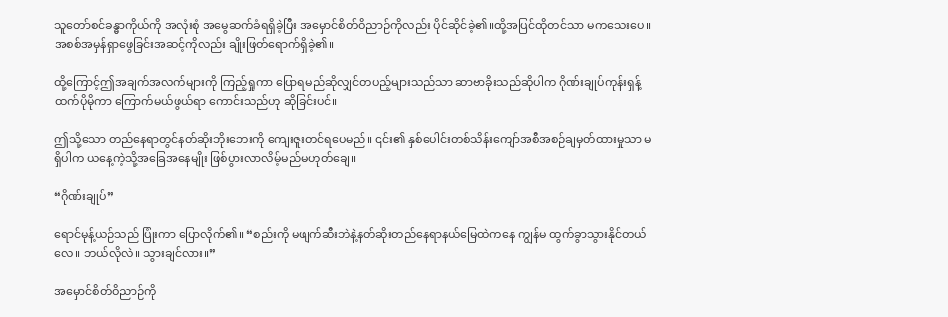သူတော်စင်ခန္ဓာကိုယ်ကို အလုံးစုံ အမွေဆက်ခံရရှိခဲ့ပြီး အမှောင်စိတ်ဝိညာဉ်ကိုလည်း ပိုင်ဆိုင်ခဲ့၏။ထို့အပြင်ထိုတင်သာ မကသေးပေ။ အစစ်အမှန်ရှာဖွေခြင်းအဆင့်ကိုလည်း ချိုးဖြတ်ရောက်ရှိခဲ့၏။

ထို့ကြောင့်ဤအချက်အလက်များကို ကြည့်ရှုကာ ပြောရမည်ဆိုလျှင်တပည့်များသည်သာ ဆာဗာခိုးသည်ဆိုပါက ဂိုဏ်းချုပ်ကုန်းရှန့်ထက်ပိုမိုကာ ကြောက်မယ်ဖွယ်ရာ ကောင်းသည်ဟု ဆိုခြင်းပင်။

ဤသို့သော တည်နေရာတွင်နတ်ဆိုးဘိုးဘေးကို ကျေးဇူးတင်ရပေမည်။ ၎င်း၏ နှစ်ပေါင်းတစ်သိန်းကျော်အစီအစဉ်ချမှတ်ထားမှုသာ မရှိပါက ယနေ့ကဲ့သို့အခြေအနေမျိုး ဖြစ်ပွားလာလိမ့်မည်မဟုတ်ချေ။

“ဂိုဏ်းချုပ်”

ရောင်မုန့်ယဉ်သည် ပြုံးကာ ပြောလိုက်၏။ “စည်းကို မဖျက်ဆီးဘဲနဲ့နတ်ဆိုးတည်နေရာနယ်မြေထဲကနေ ကျွန်မ ထွက်ခွာသွားနိုင်တယ်လေ။ ဘယ်လိုလဲ။ သွားချင်လား။”

အမှောင်စိတ်ဝိညာဉ်ကို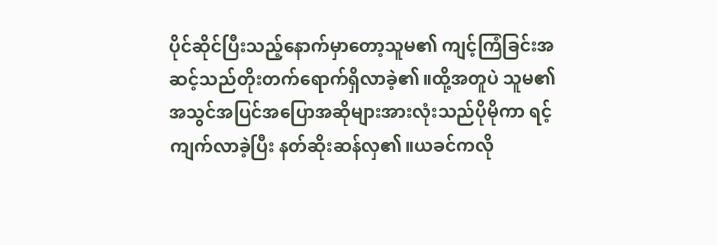ပိုင်ဆိုင်ပြီးသည့်နောက်မှာတော့သူမ၏ ကျင့်ကြံခြင်းအဆင့်သည်တိုးတက်ရောက်ရှိလာခဲ့၏။ထို့အတူပဲ သူမ၏ အသွင်အပြင်အပြောအဆိုများအားလုံးသည်ပိုမိုကာ ရင့်ကျက်လာခဲ့ပြီး နတ်ဆိုးဆန်လှ၏။ယခင်ကလို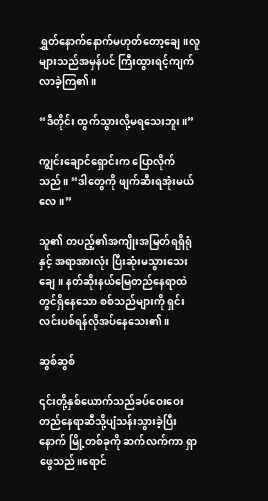ရွှတ်နောက်နောက်မဟုတ်တော့ချေ။လူများသည်အမှန်ပင် ကြီးထွားရင့်ကျက်လာခဲ့ကြ၏။

“ဒီတိုင်း ထွက်သွားလို့မရသေးဘူး။”

ကျွင်းချောင်ရှောင်းက ပြောလိုက်သည်။ “ဒါတွေကို ဖျက်ဆီးရအုံးမယ်လေ။”

သူ၏ တပည့်၏အကျိုးအမြတ်ရရှိရုံနှင့် အရာအားလုံး ပြီးဆုံးမသွားသေးချေ။ နတ်ဆိုးနယ်မြေတည်နေရာထဲတွင်ရှိနေသော စစ်သည်များကို ရှင်းလင်းပစ်ရန်လိုအပ်နေသေး၏။

ဆွစ်ဆွစ်

၎င်းတို့နှစ်ယောက်သည်ခပ်ဝေးဝေးတည်နေရာဆီသို့ပျံသန်းသွားခဲ့ပြီးနောက် မြို့တစ်ခုကို ဆက်လက်ကာ ရှာဖွေသည်။ရောင်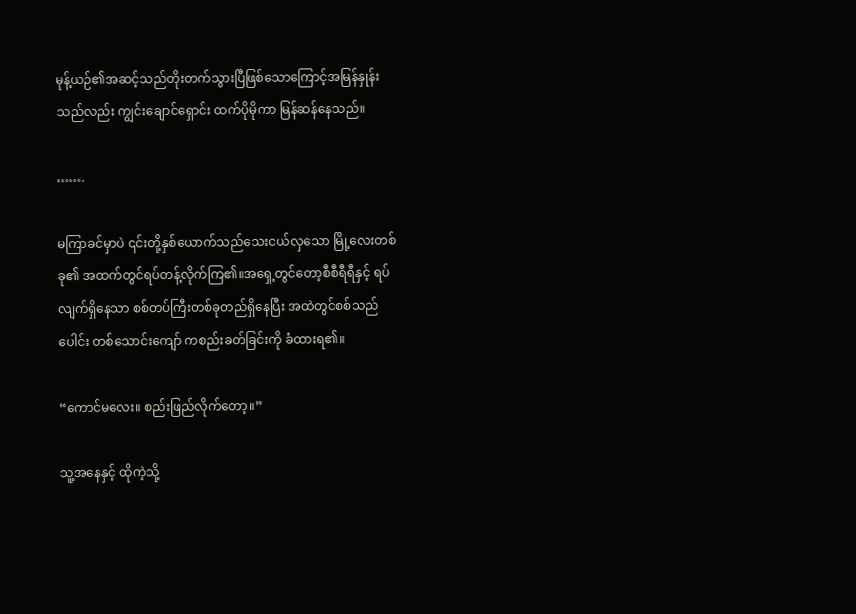မုန့်ယဉ်၏အဆင့်သည်တိုးတက်သွားပြီဖြစ်သောကြောင့်အမြန်နှုန်းသည်လည်း ကျွင်းချောင်ရှောင်း ထက်ပိုမိုကာ မြန်ဆန်နေသည်။

…….

မကြာခင်မှာပဲ ၎င်းတို့နှစ်ယောက်သည်သေးငယ်လှသော မြို့လေးတစ်ခု၏ အထက်တွင်ရပ်တန့်လိုက်ကြ၏။အရှေ့တွင်တော့စီစီရီရီနှင့် ရပ်လျက်ရှိနေသာ စစ်တပ်ကြီးတစ်ခုတည်ရှိနေပြီး အထဲတွင်စစ်သည်ပေါင်း တစ်သောင်းကျော် ကစည်းခတ်ခြင်းကို ခံထားရ၏။

“ကောင်မလေး။ စည်းဖြည်လိုက်တော့။”

သူ့အနေနှင့် ထိုကဲ့သို့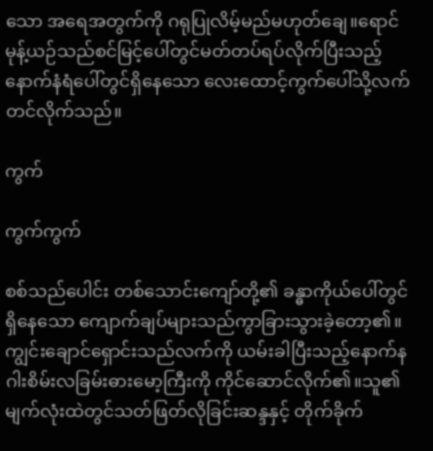သော အရေအတွက်ကို ဂရုပြုလိမ့်မည်မဟုတ်ချေ။ရောင်မုန့်ယဉ်သည်စင်မြင့်ပေါ်တွင်မတ်တပ်ရပ်လိုက်ပြီးသည့်နောက်နံရံပေါ်တွင်ရှိနေသော လေးထောင့်ကွက်ပေါ်သို့လက်တင်လိုက်သည်။

ကွက်

ကွက်ကွက်

စစ်သည်ပေါင်း တစ်သောင်းကျော်တို့၏ ခန္ဓာကိုယ်ပေါ်တွင်ရှိနေသော ကျောက်ချပ်များသည်ကွာခြားသွားခဲ့တော့၏။ ကျွင်းချောင်ရှောင်းသည်လက်ကို ယမ်းခါပြီးသည့်နောက်နဂါးစိမ်းလခြမ်းဓားမော့ကြီးကို ကိုင်ဆောင်လိုက်၏။သူ၏ မျက်လုံးထဲတွင်သတ်ဖြတ်လိုခြင်းဆန္ဒနှင့် တိုက်ခိုက်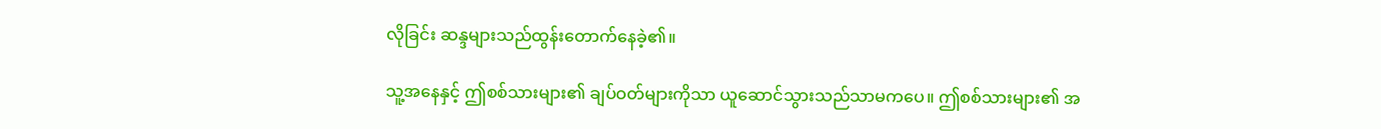လိုခြင်း ဆန္ဒများသည်ထွန်းတောက်နေခဲ့၏။

သူ့အနေနှင့် ဤစစ်သားများ၏ ချပ်ဝတ်များကိုသာ ယူဆောင်သွားသည်သာမကပေ။ ဤစစ်သားများ၏ အ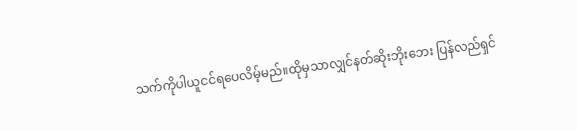သက်ကိုပါယူငင်ရပေလိမ့်မည်။ထိုမှသာလျှင်နတ်ဆိုးဘိုးဘေး ပြန်လည်ရှင်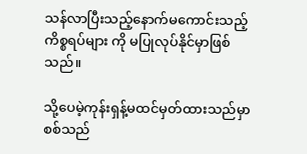သန်လာပြီးသည့်နောက်မကောင်းသည့်ကိစ္စရပ်များ ကို မပြုလုပ်နိုင်မှာဖြစ်သည်။

သို့ပေမဲ့ကုန်းရှန့်မထင်မှတ်ထားသည်မှာ စစ်သည်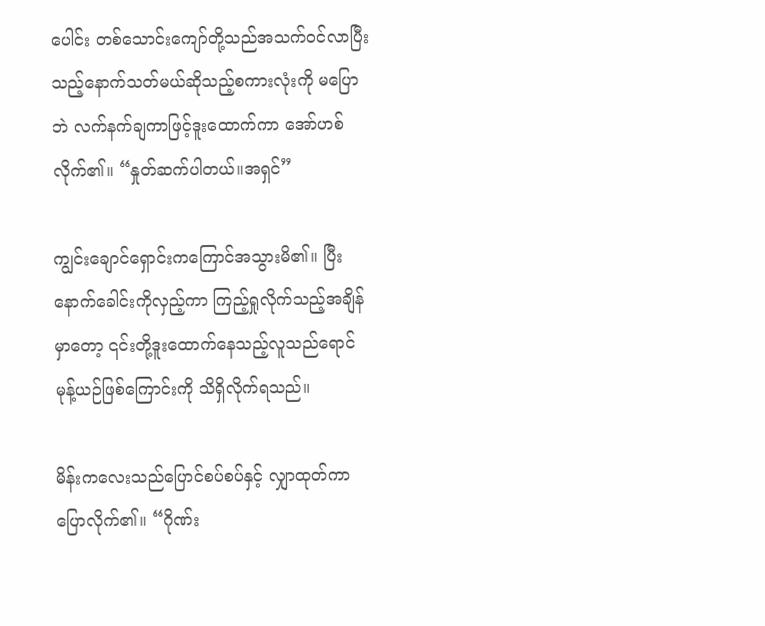ပေါင်း တစ်သောင်းကျော်တို့သည်အသက်ဝင်လာပြီးသည့်နောက်သတ်မယ်ဆိုသည့်စကားလုံးကို မပြောဘဲ လက်နက်ချကာဖြင့်ဒူးထောက်ကာ အော်ဟစ်လိုက်၏။ “နှုတ်ဆက်ပါတယ်။အရှင်”

ကျွင်းချောင်ရှောင်းကကြောင်အသွားမိ၏။ ပြီးနောက်ခေါင်းကိုလှည့်ကာ ကြည့်ရှုလိုက်သည့်အချိန်မှာတော့ ၎င်းတို့ဒူးထောက်နေသည့်လူသည်ရောင်မုန့်ယဉ်ဖြစ်ကြောင်းကို သိရှိလိုက်ရသည်။

မိန်းကလေးသည်ပြောင်စပ်စပ်နှင့် လျှာထုတ်ကာ ပြောလိုက်၏။ “ဂိုဏ်း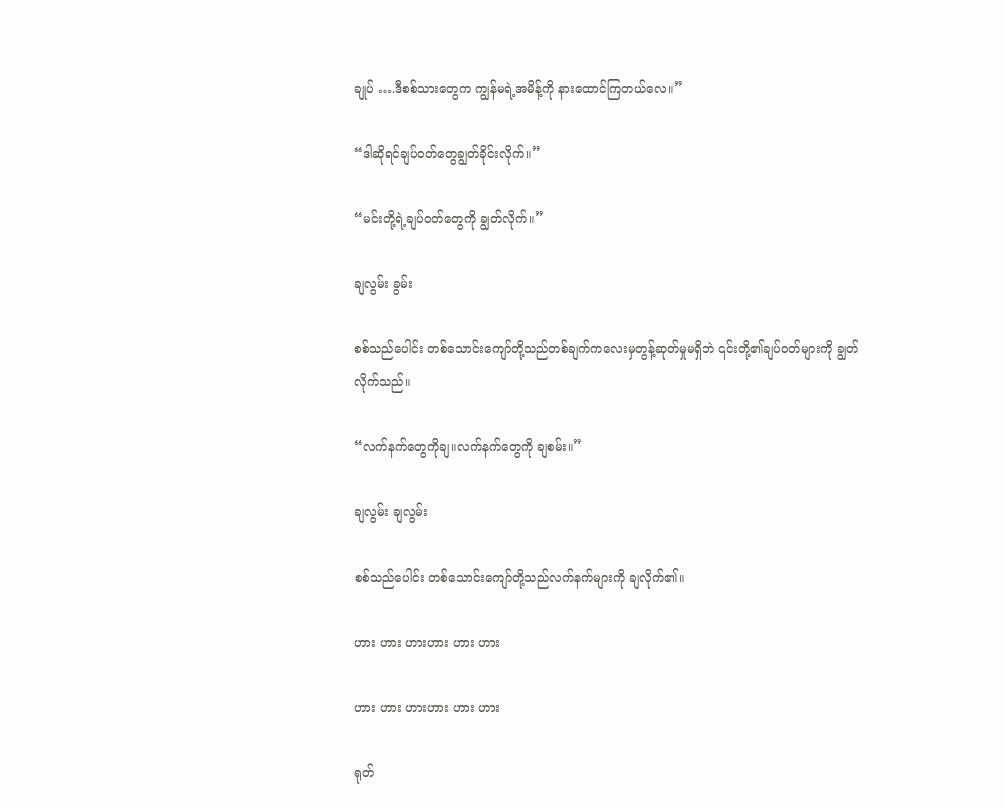ချုပ် ….ဒီစစ်သားတွေက ကျွန်မရဲ့အမိန့်ကို နားထောင်ကြတယ်လေ။”

“ဒါဆိုရင်ချပ်ဝတ်တွေချွတ်ခိုင်းလိုက်။”

“မင်းတို့ရဲ့ချပ်ဝတ်တွေကို ချွတ်လိုက်။”

ချလွမ်း ခွမ်း

စစ်သည်ပေါင်း တစ်သောင်းကျော်တို့သည်တစ်ချက်ကလေးမှတွန့်ဆုတ်မှုမရှိဘဲ ၎င်းတို့၏ချပ်ဝတ်များကို ချွတ်လိုက်သည်။

“လက်နက်တွေကိုချ။လက်နက်တွေကို ချစမ်း။”

ချလွမ်း ချလွမ်း

စစ်သည်ပေါင်း တစ်သောင်းကျော်တို့သည်လက်နက်များကို ချလိုက်၏။

ဟား ဟား ဟားဟား ဟား ဟား

ဟား ဟား ဟားဟား ဟား ဟား

ရုတ်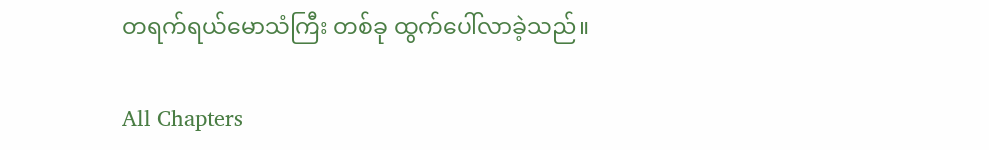တရက်ရယ်မောသံကြီး တစ်ခု ထွက်ပေါ်လာခဲ့သည်။

All Chapters